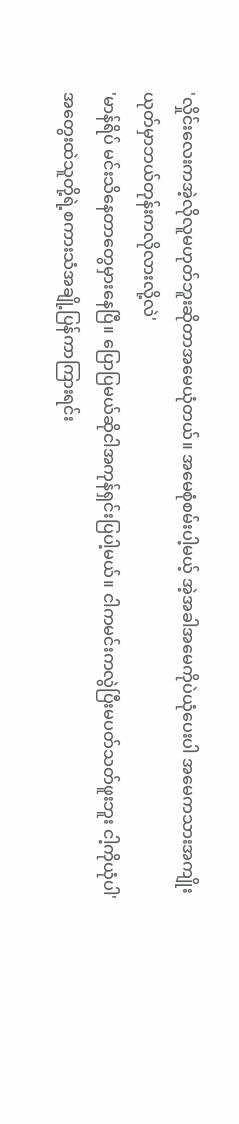'လှိုင်းလေးကအဲ့လိုလူမဟုတ်ဘူးဆိုတာအမေယုံတယ်။ အမေစုံစမ်းပါ့မယ့် အဲ့အခါအမေကိုပဲယုံပေးပါ အမေကသားအကျိုးယုတ်မှာဘယ်တုန်းကလိုလားလို့လဲ'
'မာန်ရိပ် မင်းသိနေတာတွေမှားနေပြီ။ ပြောပြမယ်ဆိုငါအကုန်ရှင်းပြပါ့မယ်။ ငါကမင်းကလွဲပြီးမပတ်သတ်ဖူးဘူး ငါ့ကိုယုံပါ'
အတွေးထဲသူတို့ရဲ့စကားသံအချို့ပြန်ကာကြားရင်း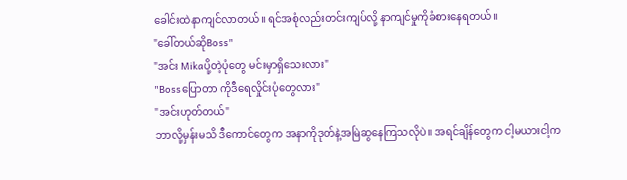ခေါင်းထဲနာကျင်လာတယ်။ ရင်အစုံလည်းတင်းကျပ်လို့ နာကျင်မှုကိုခံစားနေရတယ်။
"ခေါ်တယ်ဆိုBoss"
"အင်း Mikaပို့တဲ့ပုံတွေ မင်းမှာရှိသေးလား"
"Bossပြောတာ ကိုဒီရေလှိုင်းပုံတွေလား"
"အင်းဟုတ်တယ်"
ဘာလို့မှန်းမသိ ဒီကောင်တွေက အနာကိုဒုတ်နဲ့အမြဲဆွနေကြသလိုပဲ။ အရင်ချိန်တွေက ငါ့မယားငါ့က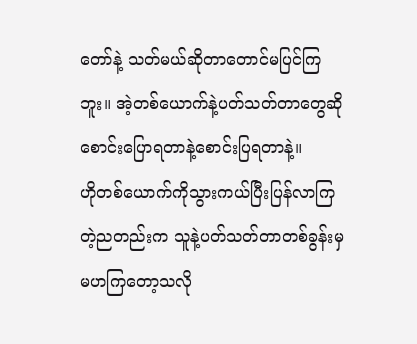တော်နဲ့ သတ်မယ်ဆိုတာတောင်မပြင်ကြဘူး။ အဲ့တစ်ယောက်နဲ့ပတ်သတ်တာတွေဆိုစောင်းပြောရတာနဲ့စောင်းပြရတာနဲ့။
ဟိုတစ်ယောက်ကိုသွားကယ်ပြီးပြန်လာကြတဲ့ညတည်းက သူနဲ့ပတ်သတ်တာတစ်ခွန်းမှမဟကြတော့သလို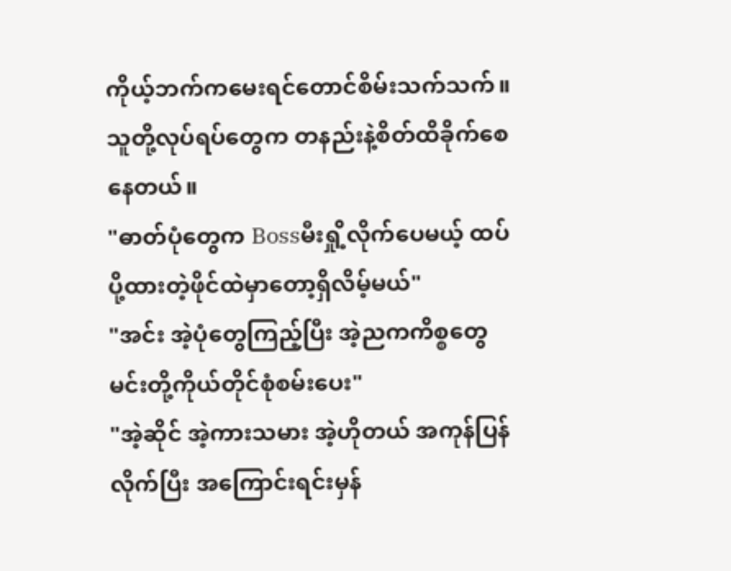ကိုယ့်ဘက်ကမေးရင်တောင်စိမ်းသက်သက်။ သူတို့လုပ်ရပ်တွေက တနည်းနဲ့စိတ်ထိခိုက်စေနေတယ်။
"ဓာတ်ပုံတွေက Bossမီးရှို့လိုက်ပေမယ့် ထပ်ပို့ထားတဲ့ဖိုင်ထဲမှာတော့ရှိလိမ့်မယ်"
"အင်း အဲ့ပုံတွေကြည့်ပြီး အဲ့ညကကိစ္စတွေမင်းတို့ကိုယ်တိုင်စုံစမ်းပေး"
"အဲ့ဆိုင် အဲ့ကားသမား အဲ့ဟိုတယ် အကုန်ပြန်လိုက်ပြီး အကြောင်းရင်းမှန်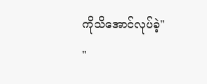ကိုသိအောင်လုပ်ခဲ့"
"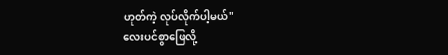ဟုတ်ကဲ့ လုပ်လိုက်ပါ့မယ်"
လေးပင်စွာဖြေလို့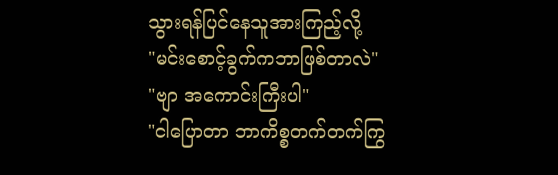သွားရန်ပြင်နေသူအားကြည့်လို့
"မင်းစောင့်ခွက်ကဘာဖြစ်တာလဲ"
"ဗျာ အကောင်းကြီးပါ"
"ငါပြောတာ ဘာကိစ္စတက်တက်ကြွ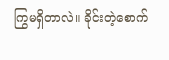ကြွမရှိတာလဲ။ ခိုင်းတဲ့စောက်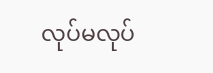လုပ်မလုပ်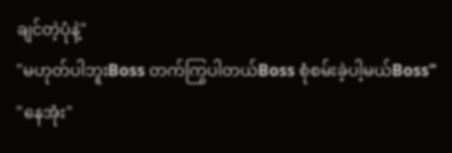ချင်တဲ့ပုံနဲ့"
"မဟုတ်ပါဘူးBoss တက်ကြွပါတယ်Boss စုံစမ်းခဲ့ပါ့မယ်Boss"
"နေအုံး"